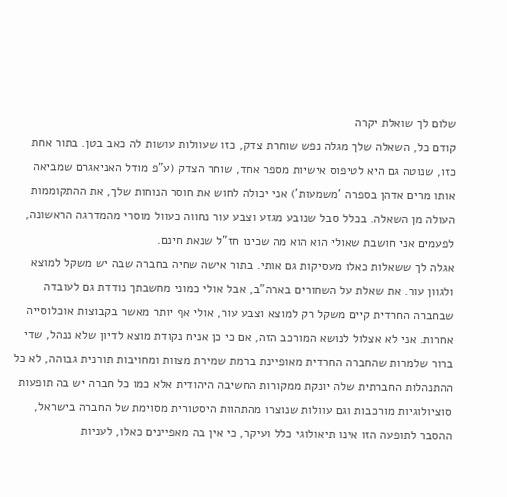שלום לך שואלת יקרה
קודם כל, השאלה שלך מגלה נפש שוחרת צדק, כזו שעוולות עושות לה כאב בטן. בתור אחת כזו, שנוטה גם היא לטיפוס אישיות מספר אחד, שוחר הצדק (ע"פ מודל האניאגרם שמביאה אותו מרים אדהן בספרה 'משמעות') אני יכולה לחוש את חוסר הנוחות שלך, את ההתקוממות העולה מן השאלה. בכלל סבל שנובע מגזע וצבע עור נחווה כעוול מוסרי מהמדרגה הראשונה, לפעמים אני חושבת שאולי הוא הוא מה שכינו חז"ל שנאת חינם.
אגלה לך ששאלות כאלו מעסיקות גם אותי. בתור אישה שחיה בחברה שבה יש משקל למוצא ולגוון עור. את שאלת על השחורים בארה"ב, אבל אולי כמוני מחשבתך נודדת גם לעובדה שבחברה החרדית קיים משקל רק למוצא וצבע עור, אולי אף יותר מאשר בקבוצות אוכלוסייה אחרות. אני לא אצלול לנושא המורכב הזה, אם כי כן אניח נקודת מוצא לדיון שלא ננהל, שדי ברור שלמרות שהחברה החרדית מאופיינת ברמת שמירת מצוות ומחויבות תורנית גבוהה, לא כל ההתנהלות החברתית שלה יונקת ממקורות החשיבה היהודית אלא כמו כל חברה יש בה תופעות סוציולוגיות מורכבות וגם עוולות שנוצרו מהתהוות היסטורית מסוימת של החברה בישראל, ההסבר לתופעה הזו אינו תיאולוגי כלל ועיקר, כי אין בה מאפיינים כאלו, לעניות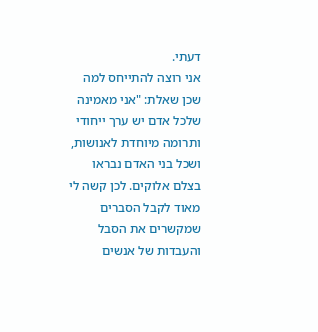דעתי.
אני רוצה להתייחס למה שכן שאלת: "אני מאמינה שלכל אדם יש ערך ייחודי ותרומה מיוחדת לאנושות, ושכל בני האדם נבראו בצלם אלוקים. לכן קשה לי מאוד לקבל הסברים שמקשרים את הסבל והעבדות של אנשים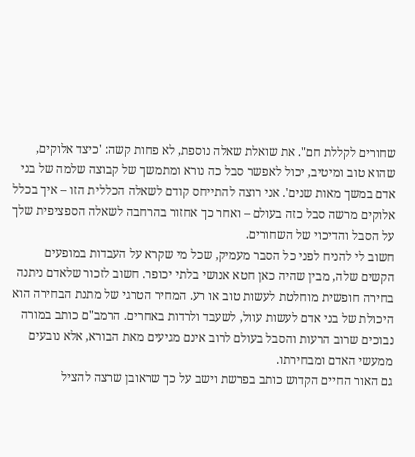שחורים לקללת חם". את שואלת שאלה נוספת, לא פחות קשה: 'כיצד אלוקים, שהוא טוב ומיטיב, יכול לאפשר סבל כה נורא ומתמשך של קבוצה שלמה של בני אדם במשך מאות שנים'. אני רוצה להתייחס קודם לשאלה הכללית הזו – איך בכלל אלוקים מרשה סבל כזה בעולם – ואחר כך אחזור בהרחבה לשאלה הספציפית שלך על הסבל והדיכוי של השחורים.
חשוב לי להניח לפני כל הסבר מעמיק, שכל מי שקרא על העבדות במופעים הקשים שלה, מבין שהיה כאן חטא אנושי בלתי יכופר. חשוב לזכור שלאדם ניתנה בחירה חופשית מוחלטת לעשות טוב או רע. המחיר הטרגי של מתנת הבחירה הוא היכולת של בני אדם לעשות עוול, לשעבד ולרדות באחרים. הרמב"ם כותב במורה נבוכים שרוב הרעות והסבל בעולם לרוב אינם מגיעים מאת הבורא, אלא נובעים ממעשי האדם ומבחירתו.
גם האור החיים הקדוש כותב בפרשת וישב על כך שראובן שרצה להציל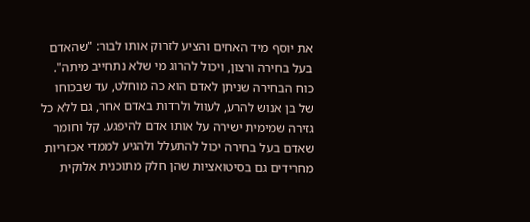את יוסף מיד האחים והציע לזרוק אותו לבור: "שהאדם בעל בחירה ורצון, ויכול להרוג מי שלא נתחייב מיתה". כוח הבחירה שניתן לאדם הוא כה מוחלט, עד שבכוחו של בן אנוש להרע, לעוול ולרדות באדם אחר, גם ללא כל גזירה שמימית ישירה על אותו אדם להיפגע. קל וחומר שאדם בעל בחירה יכול להתעלל ולהגיע לממדי אכזריות מחרידים גם בסיטואציות שהן חלק מתוכנית אלוקית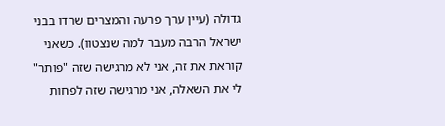גדולה (עיין ערך פרעה והמצרים שרדו בבני ישראל הרבה מעבר למה שנצטוו). כשאני קוראת את זה, אני לא מרגישה שזה "פותר" לי את השאלה, אני מרגישה שזה לפחות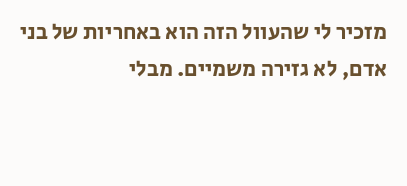מזכיר לי שהעוול הזה הוא באחריות של בני אדם, לא גזירה משמיים. מבלי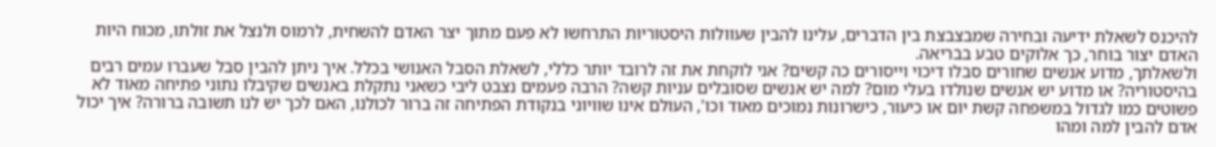להיכנס לשאלת ידיעה ובחירה שמבצבצת בין הדברים, עלינו להבין שעוולות היסטוריות התרחשו לא פעם מתוך יצר האדם להשחית, לרמוס ולנצל את זולתו, מכוח היות האדם יצור בוחר, כך אלוקים טבע בבריאה.
ולשאלתך, מדוע אנשים שחורים סבלו דיכוי וייסורים כה קשים? אני לוקחת את זה לרובד יותר כללי, לשאלת הסבל האנושי בכלל. איך ניתן להבין סבל שעברו עמים רבים בהיסטוריה? או מדוע יש אנשים שנולדו בעלי מום? למה יש אנשים שסובלים עניות קשה? הרבה פעמים נצבט ליבי כשאני נתקלת באנשים שקיבלו נתוני פתיחה מאוד לא פשוטים כמו לגדול במשפחה קשת יום או כיעור, כישרונות נמוכים מאוד וכו', העולם אינו שוויוני בנקודת הפתיחה זה ברור לכולנו, האם לכך יש לנו תשובה ברורה? איך יכול אדם להבין למה ומהו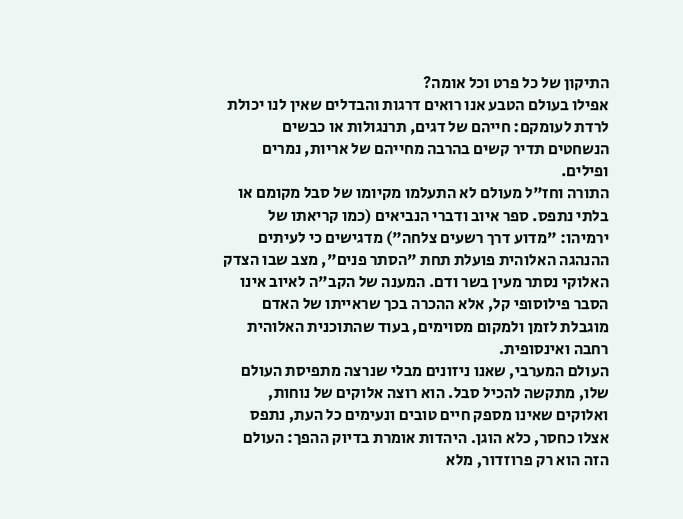התיקון של כל פרט וכל אומה?
אפילו בעולם הטבע אנו רואים דרגות והבדלים שאין לנו יכולת לרדת לעומקם: חייהם של דגים, תרנגולות או כבשים הנשחטים תדיר קשים בהרבה מחייהם של אריות, נמרים ופילים.
התורה וחז"ל מעולם לא התעלמו מקיומו של סבל מקומם או בלתי נתפס. ספר איוב ודברי הנביאים (כמו קריאתו של ירמיהו: "מדוע דרך רשעים צלחה") מדגישים כי לעיתים ההנהגה האלוהית פועלת תחת "הסתר פנים", מצב שבו הצדק האלוקי נסתר מעין בשר ודם. המענה של הקב"ה לאיוב אינו הסבר פילוסופי קל, אלא ההכרה בכך שראייתו של האדם מוגבלת לזמן ולמקום מסוימים, בעוד שהתוכנית האלוהית רחבה ואינסופית.
העולם המערבי, שאנו ניזונים מבלי שנרצה מתפיסת העולם שלו, מתקשה להכיל סבל. הוא רוצה אלוקים של נוחות, ואלוקים שאינו מספק חיים טובים ונעימים כל העת, נתפס אצלו כחסר, כלא הוגן. היהדות אומרת בדיוק ההפך: העולם הזה הוא רק פרוזדור, מלא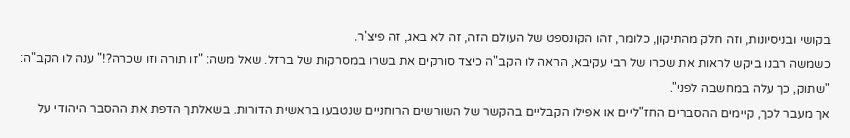בקושי ובניסיונות, וזה חלק מהתיקון, כלומר, זהו הקונספט של העולם הזה, זה לא באג, זה פיצ'ר.
כשמשה רבנו ביקש לראות את שכרו של רבי עקיבא, הראה לו הקב"ה כיצד סורקים את בשרו במסרקות של ברזל. שאל משה: "זו תורה וזו שכרה?!" ענה לו הקב"ה: "שתוק, כך עלה במחשבה לפני".
אך מעבר לכך, קיימים ההסברים החז"ליים או אפילו הקבליים בהקשר של השורשים הרוחניים שנטבעו בראשית הדורות. בשאלתך הדפת את ההסבר היהודי על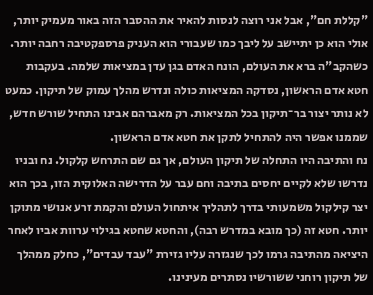"קללת חם", אבל אני רוצה לנסות להאיר את ההסבר הזה באור מעמיק יותר, אולי הוא כן יתיישב על ליבך כמו שעבורי הוא העניק פרספקטיבה רחבה יותר.
כשהקב"ה ברא את העולם, הונח האדם בגן עדן במציאות שלמה. בעקבות חטא אדם הראשון, נסדקה המציאות כולה ונדרש מהלך עמוק של תיקון. כמעט לא נותר יצור בר־תיקון בכל המציאות. רק מאברהם אבינו התחיל שורש חדש, שממנו אפשר היה להתחיל לתקן את חטא אדם הראשון.
נח והתיבה היו התחלה של תיקון העולם, אך גם שם התרחש קלקול. נח ובניו נדרשו שלא לקיים יחסים בתיבה וחם עבר על הדרישה האלוקית הזו, בכך הוא יצר קילקול משמעותי בדרך לתהליך איתחול העולם והקמת זרע אנושי מתוקן יותר. חטא זה (כך מובא במדרש רבה), והחטא שחטא בגילוי ערוות אביו לאחר היציאה מהתיבה גרמו לכך שנגזרה עליו גזירת "עבד עבדים", כחלק ממהלך של תיקון רוחני ששורשיו נסתרים מעינינו.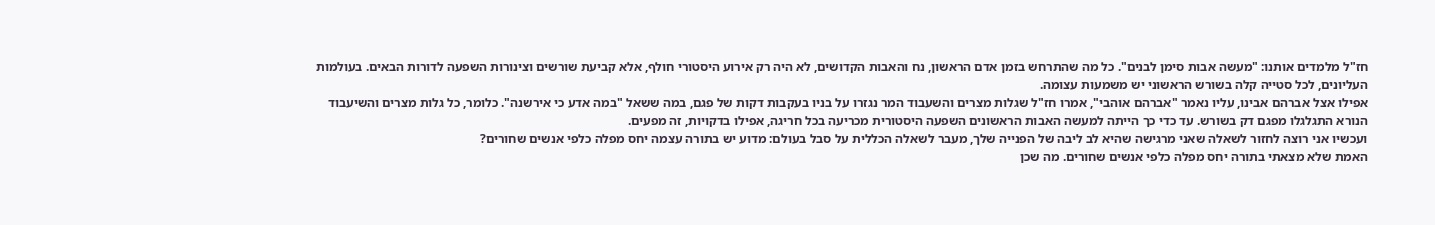חז"ל מלמדים אותנו: "מעשה אבות סימן לבנים". כל מה שהתרחש בזמן אדם הראשון, נח והאבות הקדושים, לא היה רק אירוע היסטורי חולף, אלא קביעת שורשים וצינורות השפעה לדורות הבאים. בעולמות העליונים, לכל סטייה קלה בשורש הראשוני יש משמעות עצומה.
אפילו אצל אברהם אבינו, עליו נאמר "אברהם אוהבי", אמרו חז"ל שגלות מצרים והשעבוד המר נגזרו על בניו בעקבות דקות של פגם, במה ששאל "במה אדע כי אירשנה". כלומר, כל גלות מצרים והשיעבוד הנורא התגלגלו מפגם דק בשורש. עד כדי כך הייתה למעשה האבות הראשונים השפעה היסטורית מכריעה בכל חריגה, אפילו בדקויות, זה מפעים.
ועכשיו אני רוצה לחזור לשאלה שאני מרגישה שהיא לב ליבה של הפנייה שלך, מעבר לשאלה הכללית על סבל בעולם: מדוע יש בתורה עצמה יחס מפלה כלפי אנשים שחורים?
האמת שלא מצאתי בתורה יחס מפלה כלפי אנשים שחורים. מה שכן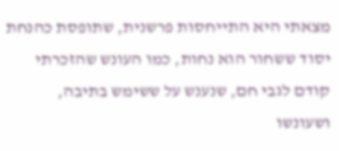מצאתי היא התייחסות פרשנית, שתופסת כהנחת יסוד ששחור הוא נחות, כמו העונש שהזכרתי קודם לגבי חם, שנענש על ששימש בתיבה, ושעונשו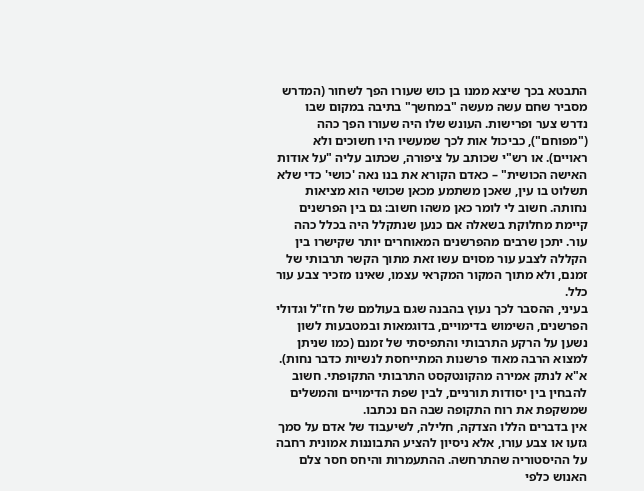התבטא בכך שיצא ממנו בן כוש שעורו הפך לשחור (המדרש מסביר שחם עשה מעשה "במחשך" בתיבה במקום שבו נדרש צער ופרישות. העונש שלו היה שעורו הפך כהה ("מפוחם"), כביכול אות לכך שמעשיו היו חשוכים ולא ראויים). או רש"י שכותב על ציפורה, שכתוב עליה "על אודות האישה הכושית" – כאדם הקורא את בנו נאה 'כושי' כדי שלא תשלוט בו עין, שאכן משתמע מכאן שכושי הוא מציאות נחותה. חשוב לי לומר כאן משהו חשוב: גם בין הפרשנים קיימת מחלוקת בשאלה אם כנען שנתקלל היה בכלל כהה עור. יתכן שרבים מהפרשנים המאוחרים יותר שקישרו בין הקללה לצבע עור מסוים עשו זאת מתוך הקשר תרבותי של זמנם, ולא מתוך המקור המקראי עצמו, שאינו מזכיר צבע עור כלל.
בעיני, ההסבר לכך נעוץ בהבנה שגם בעולמם של חז"ל וגדולי הפרשנים, השימוש בדימויים, בדוגמאות ובמטבעות לשון נשען על הרקע התרבותי והתפיסתי של זמנם (כמו שניתן למצוא הרבה מאוד פרשנות המתייחסת לנשיות כדבר נחות). א"א לנתק אמירה מהקונטקסט התרבותי התקופתי. חשוב להבחין בין יסודות תורניים, לבין שפת הדימויים והמשלים שמשקפת את רוח התקופה שבה הם נכתבו.
אין בדברים הללו הצדקה, חלילה, לשיעבוד של אדם על סמך גזעו או צבע עורו, אלא ניסיון להציע התבוננות אמונית רחבה על ההיסטוריה שהתרחשה. ההתעמרות והיחס חסר צלם האנוש כלפי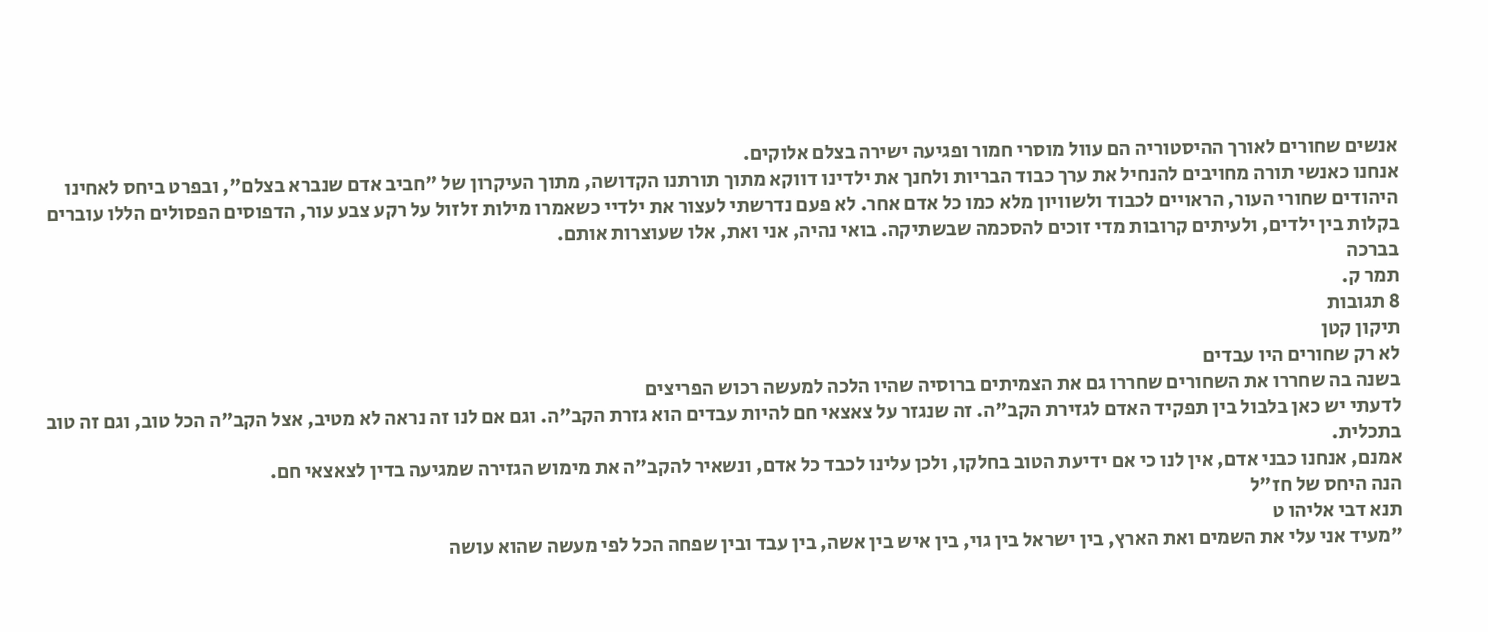אנשים שחורים לאורך ההיסטוריה הם עוול מוסרי חמור ופגיעה ישירה בצלם אלוקים.
אנחנו כאנשי תורה מחויבים להנחיל את ערך כבוד הבריות ולחנך את ילדינו דווקא מתוך תורתנו הקדושה, מתוך העיקרון של "חביב אדם שנברא בצלם", ובפרט ביחס לאחינו היהודים שחורי העור, הראויים לכבוד ולשוויון מלא כמו כל אדם אחר. לא פעם נדרשתי לעצור את ילדיי כשאמרו מילות זלזול על רקע צבע עור, הדפוסים הפסולים הללו עוברים בקלות בין ילדים, ולעיתים קרובות מדי זוכים להסכמה שבשתיקה. בואי נהיה, אני ואת, אלו שעוצרות אותם.
בברכה
תמר ק.
8 תגובות
תיקון קטן
לא רק שחורים היו עבדים
בשנה בה שחררו את השחורים שחררו גם את הצמיתים ברוסיה שהיו הלכה למעשה רכוש הפריצים
לדעתי יש כאן בלבול בין תפקיד האדם לגזירת הקב"ה. זה שנגזר על צאצאי חם להיות עבדים הוא גזרת הקב"ה. וגם אם לנו זה נראה לא מטיב, אצל הקב"ה הכל טוב, וגם זה טוב בתכלית.
אמנם, אנחנו כבני אדם, אין לנו כי אם ידיעת הטוב בחלקו, ולכן עלינו לכבד כל אדם, ונשאיר להקב"ה את מימוש הגזירה שמגיעה בדין לצאצאי חם.
הנה היחס של חז"ל
תנא דבי אליהו ט
"מעיד אני עלי את השמים ואת הארץ, בין ישראל בין גוי, בין איש בין אשה, בין עבד ובין שפחה הכל לפי מעשה שהוא עושה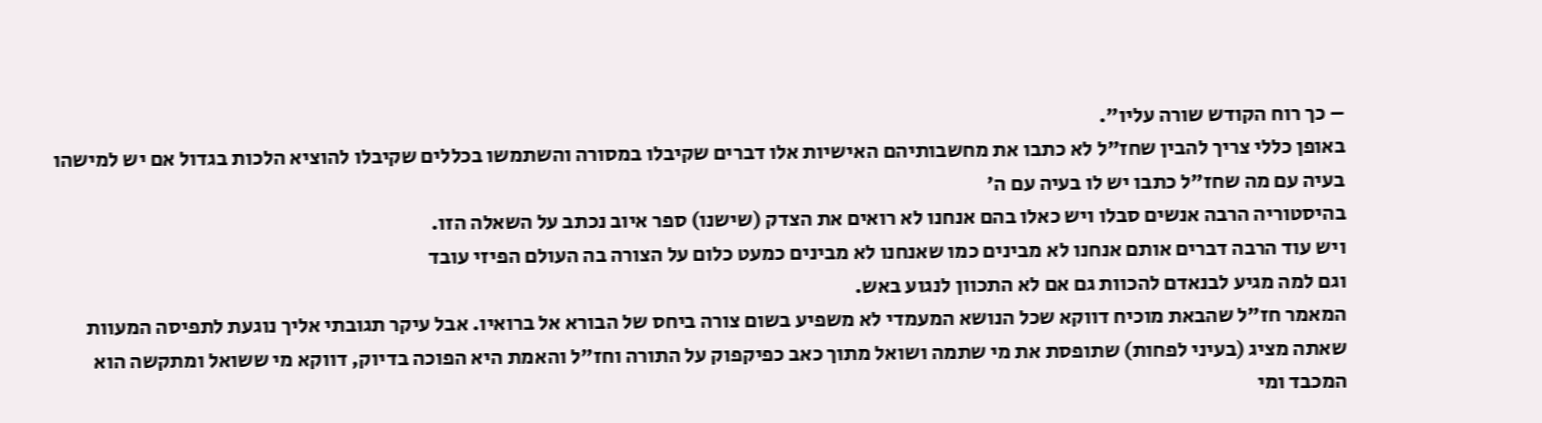– כך רוח הקודש שורה עליו".
באופן כללי צריך להבין שחז"ל לא כתבו את מחשבותיהם האישיות אלו דברים שקיבלו במסורה והשתמשו בכללים שקיבלו להוציא הלכות בגדול אם יש למישהו בעיה עם מה שחז"ל כתבו יש לו בעיה עם ה'
בהיסטוריה הרבה אנשים סבלו ויש כאלו בהם אנחנו לא רואים את הצדק (שישנו) ספר איוב נכתב על השאלה הזו.
ויש עוד הרבה דברים אותם אנחנו לא מבינים כמו שאנחנו לא מבינים כמעט כלום על הצורה בה העולם הפיזי עובד
וגם למה מגיע לבנאדם להכוות גם אם לא התכוון לנגוע באש.
המאמר חז"ל שהבאת מוכיח דווקא שכל הנושא המעמדי לא משפיע בשום צורה ביחס של הבורא אל ברואיו. אבל עיקר תגובתי אליך נוגעת לתפיסה המעוות שאתה מציג (בעיני לפחות) שתופסת את מי שתמה ושואל מתוך כאב כפיקפוק על התורה וחז"ל והאמת היא הפוכה בדיוק, דווקא מי ששואל ומתקשה הוא המכבד ומי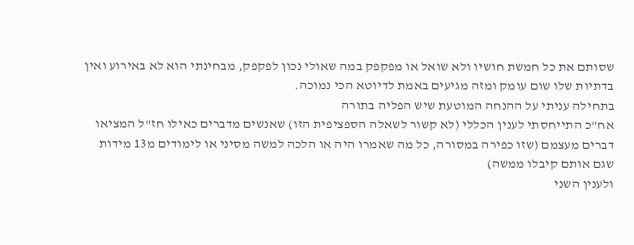שסותם את כל חמשת חושיו ולא שואל או מפקפק במה שאולי נכון לפקפק, מבחינתי הוא לא באירוע ואין בדתיות שלו שום עומק ומזה מגיעים באמת לדיוטא הכי נמוכה.
בתחילה עניתי על ההנחה המוטעת שיש הפליה בתורה
אח"כ התייחסתי לענין הכללי (לא קשור לשאלה הספציפית הזו) שאנשים מדברים כאילו חז"ל המציאו דברים מעצמם (שזו כפירה במסורה, כל מה שאמרו היה או הלכה למשה מסיני או לימודים מ13 מידות שגם אותם קיבלו ממשה)
ולענין השני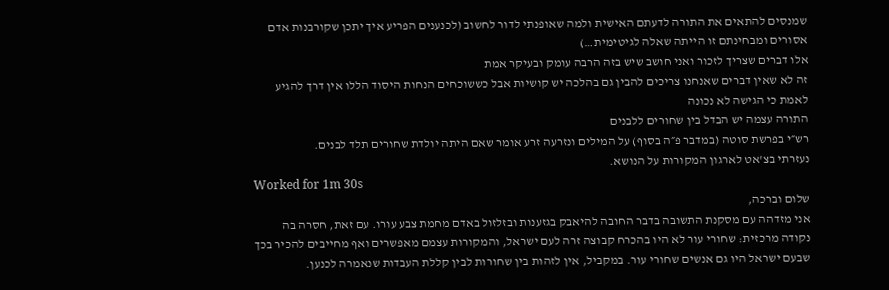שמנסים להתאים את התורה לדעתם האישית ולמה שאופנתי לדור לחשוב (לכנענים הפריע איך יתכן שקורבנות אדם אסורים ומבחינתם זו הייתה שאלה לגיטימית…)
אלו דברים שצריך לזכור ואני חושב שיש בזה הרבה עומק ובעיקר אמת
זה לא שאין דברים שאנחנו צריכים להבין גם בהלכה יש קושיות אבל כששוכחים הנחות היסוד הללו אין דרך להגיע לאמת כי הגישה לא נכונה
התורה עצמה יש הבדל בין שחורים ללבנים
רש״י בפרשת סוטה (במדבר פ״ה בסוף) על המילים ונזרעה זרע אומר שאם היתה יולדת שחורים תלד לבנים.
נעזרתי בצ'אט לארגון המקורות על הנושא.
Worked for 1m 30s
שלום וברכה,
אני מזדהה עם מסקנת התשובה בדבר החובה להיאבק בגזענות ובזלזול באדם מחמת צבע עורו. עם זאת, חסרה בה נקודה מרכזית: שחורי עור לא היו בהכרח קבוצה זרה לעם ישראל, והמקורות עצמם מאפשרים ואף מחייבים להכיר בכך שבעם ישראל היו גם אנשים שחורי עור. במקביל, אין לזהות בין שחורות לבין קללת העבדות שנאמרה לכנען.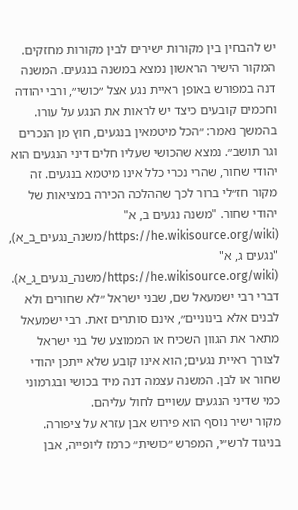יש להבחין בין מקורות ישירים לבין מקורות מחזקים.
המקור הישיר הראשון נמצא במשנה בנגעים. המשנה דנה במפורש באופן ראיית נגע אצל ״כושי״, ורבי יהודה וחכמים קובעים כיצד יש לראות את הנגע על עורו. בהמשך נאמר: ״הכל מיטמאין בנגעים, חוץ מן הנכרים וגר תושב״. נמצא שהכושי שעליו חלים דיני הנגעים הוא יהודי שחור, שהרי נכרי כלל אינו מיטמא בנגעים. זה מקור חז״לי ברור לכך שההלכה הכירה במציאות של יהודי שחור. "משנה נגעים ב, א" (https://he.wikisource.org/wiki/משנה_נגעים_ב_א), "נגעים ג, א" (https://he.wikisource.org/wiki/משנה_נגעים_ג_א).
דברי רבי ישמעאל שם, שבני ישראל ״לא שחורים ולא לבנים אלא בינוניים״, אינם סותרים זאת. רבי ישמעאל מתאר את הגוון השכיח או הממוצע של בני ישראל לצורך ראיית נגעים; הוא אינו קובע שלא ייתכן יהודי שחור או לבן. המשנה עצמה דנה מיד בכושי ובגרמוני כמי שדיני הנגעים עשויים לחול עליהם.
מקור ישיר נוסף הוא פירוש אבן עזרא על ציפורה. בניגוד לרש״י, המפרש ״כושית״ כרמז ליופייה, אבן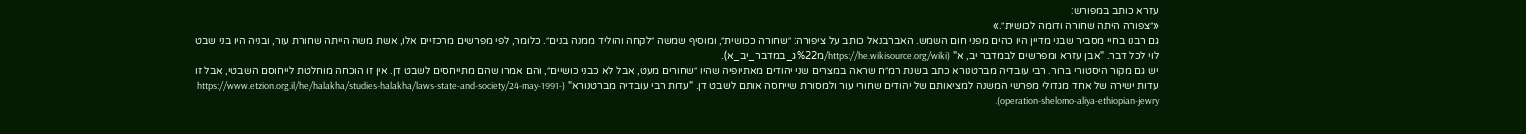עזרא כותב במפורש:
«״צפורה היתה שחורה ודומה לכושית״.»
גם רבנו בחיי מסביר שבני מדיין היו כהים מפני חום השמש. האברבנאל כותב על ציפורה: ״שחורה ככושית״, ומוסיף שמשה ״לקחה והוליד ממנה בנים״. כלומר, לפי מפרשים מרכזיים אלו, אשת משה הייתה שחורת עור, ובניה היו בני שבט לוי לכל דבר. "אבן עזרא ומפרשים לבמדבר יב, א" (https://he.wikisource.org/wiki/מ%22ג_במדבר_יב_א).
יש גם מקור היסטורי ברור. רבי עובדיה מברטנורא כתב בשנת רמ״ח שראה במצרים שני יהודים מאתיופיה שהיו ״שחורים מעט, אבל לא כבני כושיים״, והם אמרו שהם מתייחסים לשבט דן. אין זו הוכחה מוחלטת לייחוסם השבטי, אבל זו עדות ישירה של אחד מגדולי מפרשי המשנה למציאותם של יהודים שחורי עור ולמסורת שייחסה אותם לשבט דן. "עדות רבי עובדיה מברטנורא" (https://www.etzion.org.il/he/halakha/studies-halakha/laws-state-and-society/24-may-1991-operation-shelomo-aliya-ethiopian-jewry).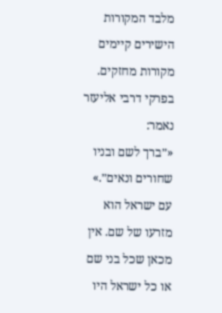מלבד המקורות הישירים קיימים מקורות מחזקים. בפרקי דרבי אליעזר נאמר:
«״ברך לשם ובניו שחורים ונאים״.»
עם ישראל הוא מזרעו של שם. אין מכאן שכל בני שם או כל ישראל היו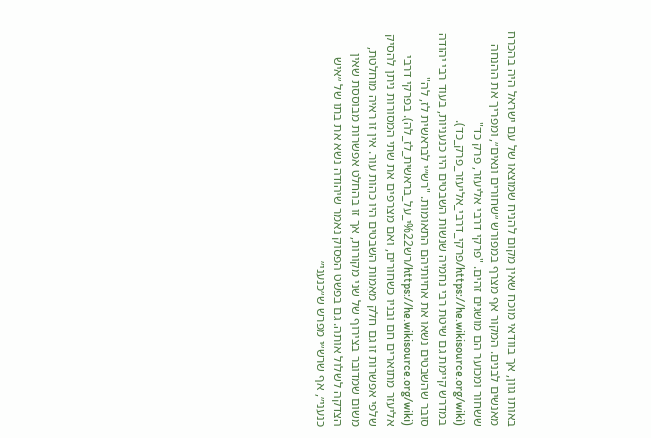באותו גוון, אך בוודאי מוכח שאין מקום להניח שמוצאו של עם ישראל היה בהכרח מאנשים לבנים. המקור אף מצרף במפורש ״שחורים ונאים״, ומפריך את ההנחה ששחור ומכוער הם מושגים זהים. "פרקי דרבי אליעזר, פרק כד" (https://he.wikisource.org/wiki/פרקי_דרבי_אליעזר_פרק_כד).
במדרש קיימת גם שיטת רבי נחמיה שנשות השבטים היו כנעניות, בעוד רבי יהודה סובר שהשבטים נשאו את אחיותיהם התאומות. "רש״י לבראשית לז, לה" (https://he.wikisource.org/wiki/רש%22י_על_בראשית_לז_לה). בפרקי דרבי אליעזר מתוארים חם ובניו כשחורים, ואם מצרפים את שתי המסורות ניתן להסיק שלפי אפשרות זו גם חלק מאִמות השבטים היו כהות עור. אין זו ראיה מוחלטת, משום שמדובר בצירוף של שני מקורות, אך זו בהחלט אפשרות מבוססת שאין הצדקה לשלול אותה. גם בפשט הפסוק נאמר שיהודה נשא את בתו של ״איש כנעני״, אף שרש״י מפרש ש״כנעני״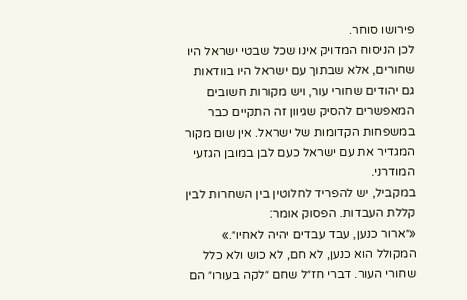פירושו סוחר.
לכן הניסוח המדויק אינו שכל שבטי ישראל היו שחורים, אלא שבתוך עם ישראל היו בוודאות גם יהודים שחורי עור, ויש מקורות חשובים המאפשרים להסיק שגיוון זה התקיים כבר במשפחות הקדומות של ישראל. אין שום מקור המגדיר את עם ישראל כעם לבן במובן הגזעי המודרני.
במקביל, יש להפריד לחלוטין בין השחרות לבין קללת העבדות. הפסוק אומר:
«״ארור כנען, עבד עבדים יהיה לאחיו״.»
המקולל הוא כנען, לא חם, לא כוש ולא כלל שחורי העור. דברי חז״ל שחם ״לקה בעורו״ הם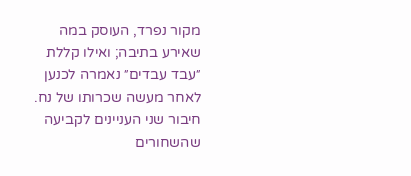מקור נפרד, העוסק במה שאירע בתיבה; ואילו קללת ״עבד עבדים״ נאמרה לכנען לאחר מעשה שכרותו של נח. חיבור שני העניינים לקביעה שהשחורים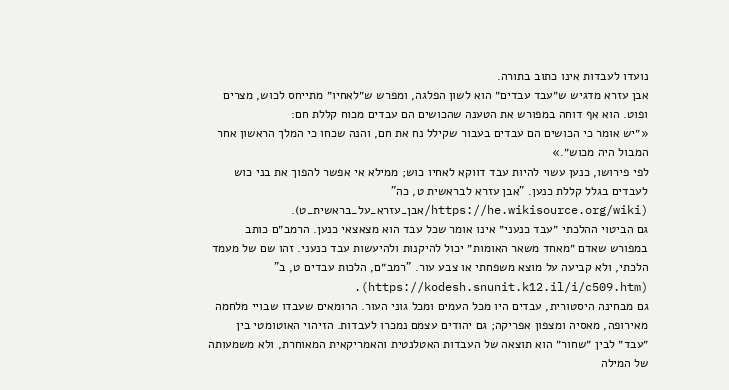נועדו לעבדות אינו כתוב בתורה.
אבן עזרא מדגיש ש״עבד עבדים״ הוא לשון הפלגה, ומפרש ש״לאחיו״ מתייחס לכוש, מצרים ופוט. הוא אף דוחה במפורש את הטענה שהכושים הם עבדים מכוח קללת חם:
«״יש אומר כי הכושים הם עבדים בעבור שקילל נח את חם, והנה שכחו כי המלך הראשון אחר המבול היה מכוש״.»
לפי פירושו, כנען עשוי להיות עבד דווקא לאחיו כוש; ממילא אי אפשר להפוך את בני כוש לעבדים בגלל קללת כנען. "אבן עזרא לבראשית ט, כה" (https://he.wikisource.org/wiki/אבן_עזרא_על_בראשית_ט).
גם הביטוי ההלכתי ״עבד כנעני״ אינו אומר שכל עבד הוא מצאצאי כנען. הרמב״ם כותב במפורש שאדם ״מאחד משאר האומות״ יכול להיקנות ולהיעשות עבד כנעני. זהו שם של מעמד הלכתי, ולא קביעה על מוצא משפחתי או צבע עור. "רמב״ם, הלכות עבדים ט, ב" (https://kodesh.snunit.k12.il/i/c509.htm).
גם מבחינה היסטורית, עבדים היו מכל העמים ומכל גוני העור. הרומאים שעבדו שבויי מלחמה מאירופה, מאסיה ומצפון אפריקה; גם יהודים עצמם נמכרו לעבדות. הזיהוי האוטומטי בין ״עבד״ לבין ״שחור״ הוא תוצאה של העבדות האטלנטית והאמריקאית המאוחרת, ולא משמעותה של המילה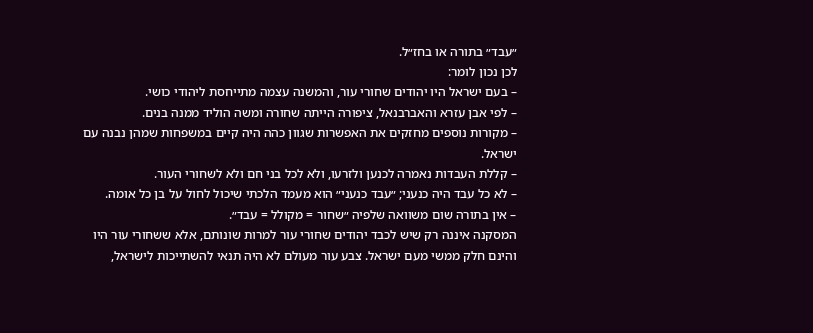״עבד״ בתורה או בחז״ל.
לכן נכון לומר:
– בעם ישראל היו יהודים שחורי עור, והמשנה עצמה מתייחסת ליהודי כושי.
– לפי אבן עזרא והאברבנאל, ציפורה הייתה שחורה ומשה הוליד ממנה בנים.
– מקורות נוספים מחזקים את האפשרות שגוון כהה היה קיים במשפחות שמהן נבנה עם ישראל.
– קללת העבדות נאמרה לכנען ולזרעו, ולא לכל בני חם ולא לשחורי העור.
– לא כל עבד היה כנעני; ״עבד כנעני״ הוא מעמד הלכתי שיכול לחול על בן כל אומה.
– אין בתורה שום משוואה שלפיה ״שחור = מקולל = עבד״.
המסקנה איננה רק שיש לכבד יהודים שחורי עור למרות שונותם, אלא ששחורי עור היו והינם חלק ממשי מעם ישראל. צבע עור מעולם לא היה תנאי להשתייכות לישראל,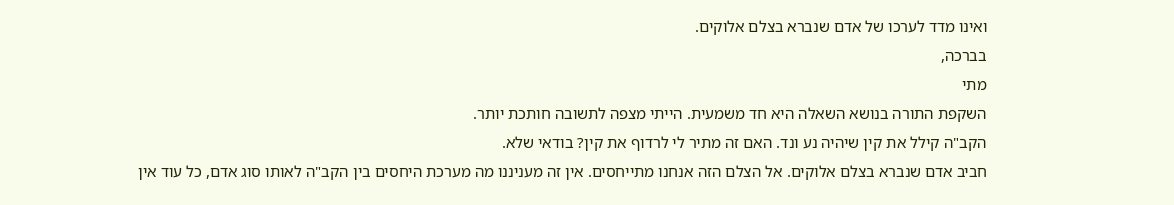ואינו מדד לערכו של אדם שנברא בצלם אלוקים.
בברכה,
מתי
השקפת התורה בנושא השאלה היא חד משמעית. הייתי מצפה לתשובה חותכת יותר.
הקב"ה קילל את קין שיהיה נע ונד. האם זה מתיר לי לרדוף את קין? בודאי שלא.
חביב אדם שנברא בצלם אלוקים. אל הצלם הזה אנחנו מתייחסים. אין זה מעניננו מה מערכת היחסים בין הקב"ה לאותו סוג אדם, כל עוד אין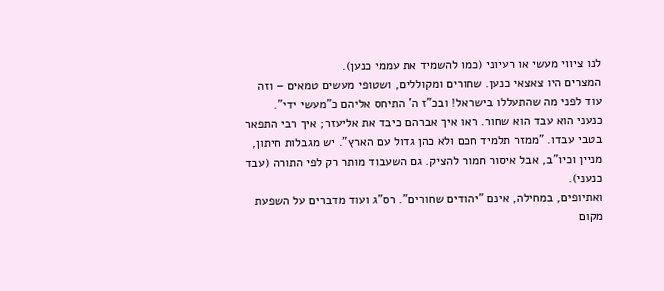לנו ציווי מעשי או רעיוני (כמו להשמיד את עממי כנען).
המצרים היו צאצאי כנען. שחורים ומקוללים, ושטופי מעשים טמאים – וזה עוד לפני מה שהתעללו בישראל! ובכ"ז ה' התיחס אליהם כ"מעשי ידי".
כנעני הוא עבד הוא שחור. ראו איך אברהם כיבד את אליעזר; איך רבי התפאר בטבי עבדו. "ממזר תלמיד חכם ולא כהן גדול עם הארץ". יש מגבלות חיתון, מניין וכיו"ב, אבל איסור חמור להציק. גם השעבוד מותר רק לפי התורה (עבד כנעני).
ואתיופים, במחילה, אינם "יהודים שחורים". רס"ג ועוד מדברים על השפעת מקום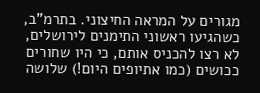מגורים על המראה החיצוני. בתרמ"ב, כשהגיעו ראשוני התימנים לירושלים, לא רצו להכניס אותם, כי היו שחורים ככושים (כמו אתיופים היום!) שלושה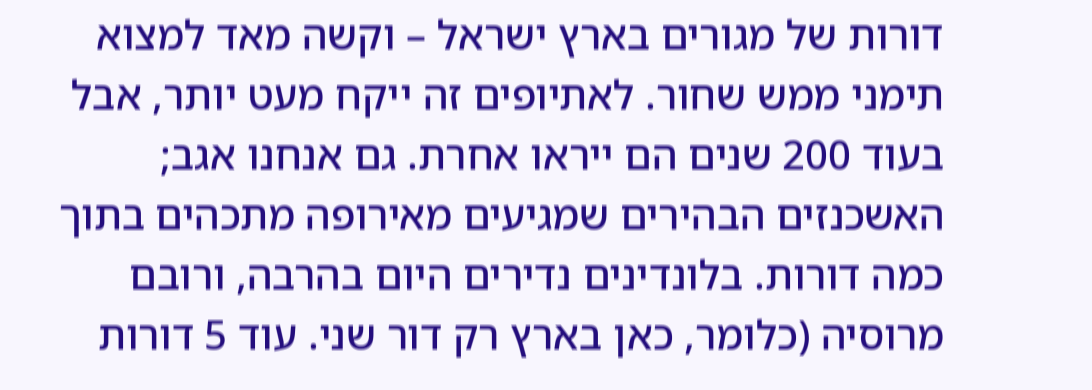דורות של מגורים בארץ ישראל – וקשה מאד למצוא תימני ממש שחור. לאתיופים זה ייקח מעט יותר, אבל בעוד 200 שנים הם ייראו אחרת. גם אנחנו אגב; האשכנזים הבהירים שמגיעים מאירופה מתכהים בתוך כמה דורות. בלונדינים נדירים היום בהרבה, ורובם מרוסיה (כלומר, כאן בארץ רק דור שני. עוד 5 דורות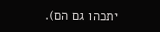יתכהו גם הם).